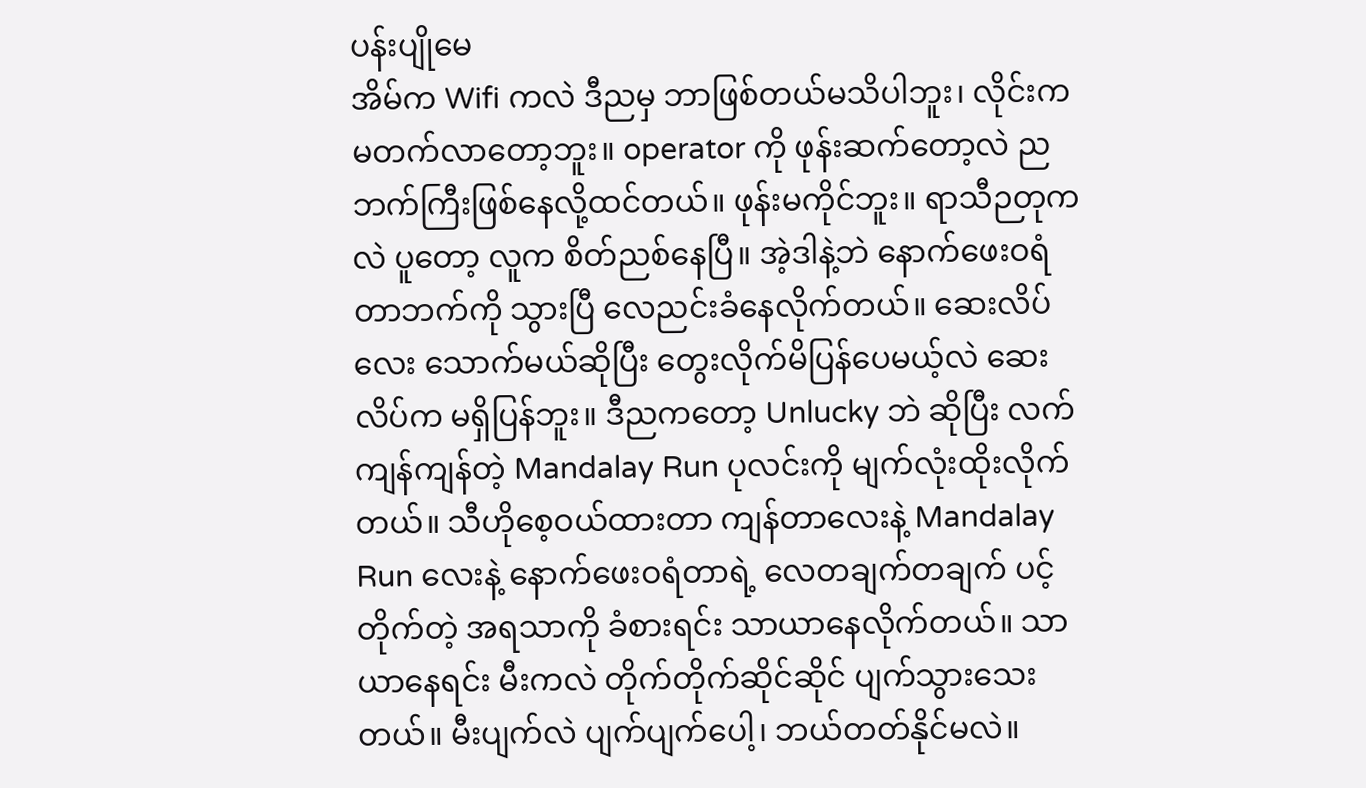ပန်းပျိုမေ
အိမ်က Wifi ကလဲ ဒီညမှ ဘာဖြစ်တယ်မသိပါဘူး၊ လိုင်းက မတက်လာတော့ဘူး။ operator ကို ဖုန်းဆက်တော့လဲ ညဘက်ကြီးဖြစ်နေလို့ထင်တယ်။ ဖုန်းမကိုင်ဘူး။ ရာသီဉတုကလဲ ပူတော့ လူက စိတ်ညစ်နေပြီ။ အဲ့ဒါနဲ့ဘဲ နောက်ဖေးဝရံတာဘက်ကို သွားပြီ လေညင်းခံနေလိုက်တယ်။ ဆေးလိပ်လေး သောက်မယ်ဆိုပြီး တွေးလိုက်မိပြန်ပေမယ့်လဲ ဆေးလိပ်က မရှိပြန်ဘူး။ ဒီညကတော့ Unlucky ဘဲ ဆိုပြီး လက်ကျန်ကျန်တဲ့ Mandalay Run ပုလင်းကို မျက်လုံးထိုးလိုက်တယ်။ သီဟိုစေ့ဝယ်ထားတာ ကျန်တာလေးနဲ့ Mandalay Run လေးနဲ့ နောက်ဖေးဝရံတာရဲ့ လေတချက်တချက် ပင့်တိုက်တဲ့ အရသာကို ခံစားရင်း သာယာနေလိုက်တယ်။ သာယာနေရင်း မီးကလဲ တိုက်တိုက်ဆိုင်ဆိုင် ပျက်သွားသေးတယ်။ မီးပျက်လဲ ပျက်ပျက်ပေါ့၊ ဘယ်တတ်နိုင်မလဲ။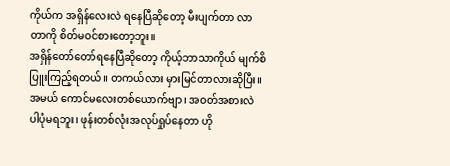ကိုယ်က အရှိန်လေးလဲ ရနေပြီဆိုတော့ မီးပျက်တာ လာတာကို စိတ်မဝင်စားတော့ဘူး။
အရှိန်တော်တော်ရနေပြီဆိုတော့ ကိုယ့်ဘာသာကိုယ် မျက်စိပြူးကြည့်ရတယ်။ တကယ်လား မှားမြင်တာလားဆိုပြီး။ အမယ် ကောင်မလေးတစ်ယောက်ဗျာ၊ အဝတ်အစားလဲ ပါပုံမရဘူး၊ ဖုန်းတစ်လုံးအလုပ်ရှုပ်နေတာ ဟို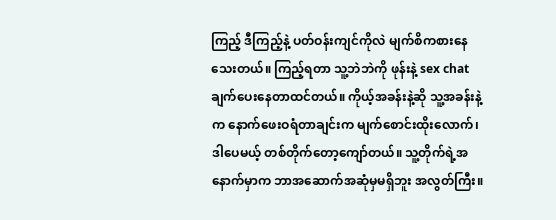ကြည့် ဒီကြည့်နဲ့ ပတ်ဝန်းကျင်ကိုလဲ မျက်စိကစားနေသေးတယ်။ ကြည့်ရတာ သူ့ဘဲဘဲကို ဖုန်းနဲ့ sex chat ချက်ပေးနေတာထင်တယ်။ ကိုယ့်အခန်းနဲ့ဆို သူ့အခန်းနဲ့က နောက်ဖေးဝရံတာချင်းက မျက်စောင်းထိုးလောက်၊ ဒါပေမယ့် တစ်တိုက်တော့ကျော်တယ်။ သူ့တိုက်ရဲ့အနောက်မှာက ဘာအဆောက်အဆုံမှမရှိဘူး အလွတ်ကြီး။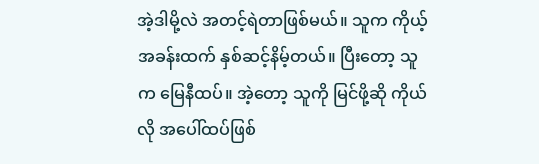အဲ့ဒါမို့လဲ အတင့်ရဲတာဖြစ်မယ်။ သူက ကိုယ့်အခန်းထက် နှစ်ဆင့်နိမ့်တယ်။ ပြီးတော့ သူက မြေနီထပ်။ အဲ့တော့ သူကို မြင်ဖို့ဆို ကိုယ်လို အပေါ်ထပ်ဖြစ်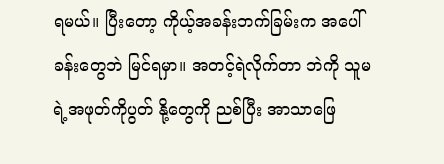ရမယ်။ ပြီးတော့ ကိုယ့်အခန်းဘက်ခြမ်းက အပေါ်ခန်းတွေဘဲ မြင်ရမှာ။ အတင့်ရဲလိုက်တာ ဘဲကို သူမရဲ့အဖုတ်ကိုပွတ် နို့တွေကို ညစ်ပြီး အာသာဖြေ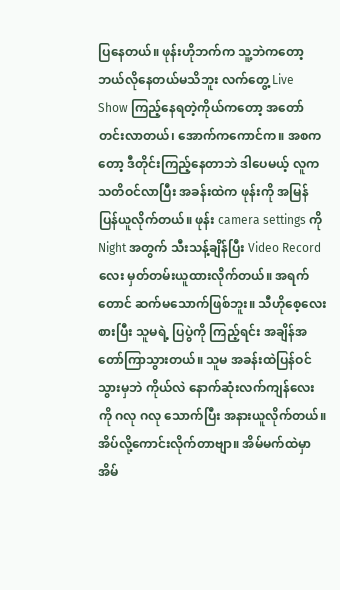ပြနေတယ်။ ဖုန်းဟိုဘက်က သူ့ဘဲကတော့ ဘယ်လိုနေတယ်မသိဘူး လက်တွေ့ Live Show ကြည့်နေရတဲ့ကိုယ်ကတော့ အတော်တင်းလာတယ်၊ အောက်ကကောင်က။ အစကတော့ ဒီတိုင်းကြည့်နေတာဘဲ ဒါပေမယ့် လူက သတိဝင်လာပြီး အခန်းထဲက ဖုန်းကို အမြန်ပြန်ယူလိုက်တယ်။ ဖုန်း camera settings ကို Night အတွက် သီးသန့်ချိန်ပြီး Video Record လေး မှတ်တမ်းယူထားလိုက်တယ်။ အရက်တောင် ဆက်မသောက်ဖြစ်ဘူး။ သီဟိုစေ့လေးစားပြီး သူမရဲ့ ပြပွဲကို ကြည့်ရင်း အချိန်အတော်ကြာသွားတယ်။ သူမ အခန်းထဲပြန်ဝင်သွားမှဘဲ ကိုယ်လဲ နောက်ဆုံးလက်ကျန်လေးကို ဂလု ဂလု သောက်ပြီး အနားယူလိုက်တယ်။ အိပ်လို့ကောင်းလိုက်တာဗျာ။ အိမ်မက်ထဲမှာ အိမ်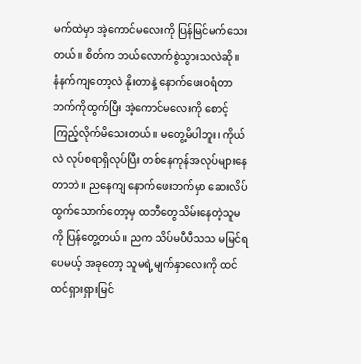မက်ထဲမှာ အဲ့ကောင်မလေးကို ပြန်မြင်မက်သေးတယ်။ စိတ်က ဘယ်လောက်စွဲသွားသလဲဆို။
နံနက်ကျတော့လဲ နိုးတာနဲ့ နောက်ဖေးဝရံတာဘက်ကိုထွက်ပြီး အဲ့ကောင်မလေးကို စောင့်ကြည့်လိုက်မိသေးတယ်။ မတွေ့မိပါဘူး၊ ကိုယ်လဲ လုပ်စရာရှိလုပ်ပြီး တစ်နေကုန်အလုပ်များနေတာဘဲ။ ညနေကျ နောက်ဖေးဘက်မှာ ဆေးလိပ်ထွက်သောက်တော့မှ ထဘီတွေသိမ်းနေတဲ့သူမကို ပြန်တွေ့တယ်။ ညက သိပ်မပီပီသသ မမြင်ရပေမယ့် အခုတော့ သူမရဲ့မျက်နှာလေးကို ထင်ထင်ရှားရှားမြင်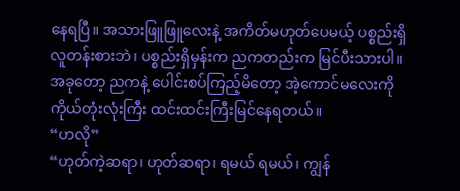နေရပြီ။ အသားဖြူဖြူလေးနဲ့ အကိတ်မဟုတ်ပေမယ့် ပစ္စည်းရှိလူတန်းစားဘဲ၊ ပစ္စည်းရှိမှန်းက ညကတည်းက မြင်ပီးသားပါ။ အခုတော့ ညကနဲ့ ပေါင်းစပ်ကြည့်မိတော့ အဲ့ကောင်မလေးကို ကိုယ်တုံးလုံးကြီး ထင်းထင်းကြီးမြင်နေရတယ်။
“ဟလို”
“ဟုတ်ကဲ့ဆရာ၊ ဟုတ်ဆရာ၊ ရမယ် ရမယ်၊ ကျွန်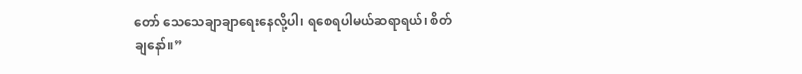တော် သေသေချာချာရေးနေလို့ပါ၊ ရစေရပါမယ်ဆရာရယ်၊ စိတ်ချနော်။”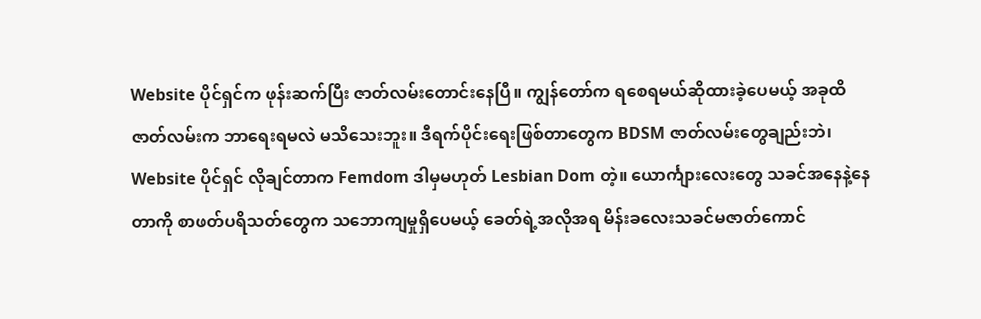Website ပိုင်ရှင်က ဖုန်းဆက်ပြီး ဇာတ်လမ်းတောင်းနေပြီ။ ကျွန်တော်က ရစေရမယ်ဆိုထားခဲ့ပေမယ့် အခုထိ ဇာတ်လမ်းက ဘာရေးရမလဲ မသိသေးဘူး။ ဒီရက်ပိုင်းရေးဖြစ်တာတွေက BDSM ဇာတ်လမ်းတွေချည်းဘဲ၊ Website ပိုင်ရှင် လိုချင်တာက Femdom ဒါမှမဟုတ် Lesbian Dom တဲ့။ ယောင်္ကျားလေးတွေ သခင်အနေနဲ့နေတာကို စာဖတ်ပရိသတ်တွေက သဘောကျမှုရှိပေမယ့် ခေတ်ရဲ့အလိုအရ မိန်းခလေးသခင်မဇာတ်ကောင်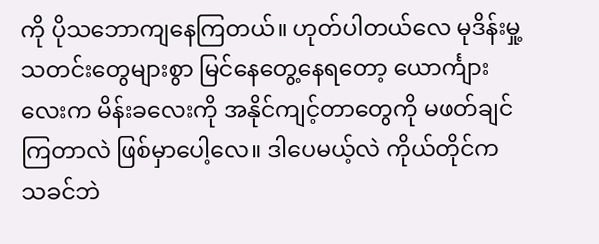ကို ပိုသဘောကျနေကြတယ်။ ဟုတ်ပါတယ်လေ မုဒိန်းမှု့သတင်းတွေများစွာ မြင်နေတွေ့နေရတော့ ယောင်္ကျားလေးက မိန်းခလေးကို အနိုင်ကျင့်တာတွေကို မဖတ်ချင်ကြတာလဲ ဖြစ်မှာပေါ့လေ။ ဒါပေမယ့်လဲ ကိုယ်တိုင်က သခင်ဘဲ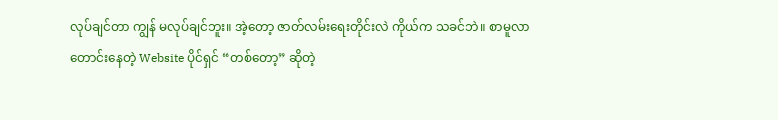လုပ်ချင်တာ ကျွန် မလုပ်ချင်ဘူး။ အဲ့တော့ ဇာတ်လမ်းရေးတိုင်းလဲ ကိုယ်က သခင်ဘဲ။ စာမူလာတောင်းနေတဲ့ Website ပိုင်ရှင် “တစ်တော့” ဆိုတဲ့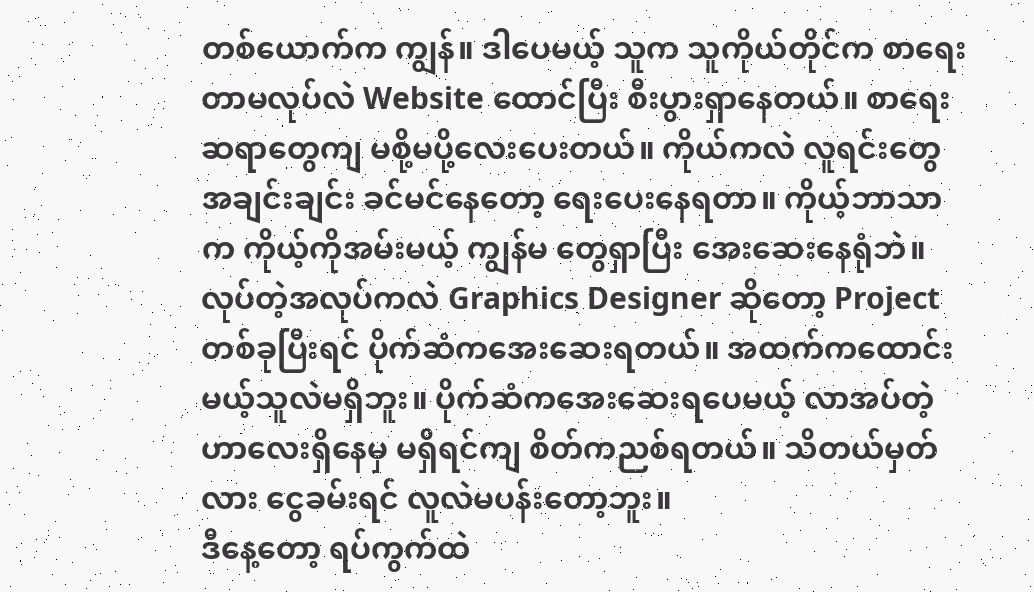တစ်ယောက်က ကျွန်။ ဒါပေမယ့် သူက သူကိုယ်တိုင်က စာရေးတာမလုပ်လဲ Website ထောင်ပြီး စီးပွားရှာနေတယ်။ စာရေးဆရာတွေကျ မစို့မပို့လေးပေးတယ်။ ကိုယ်ကလဲ လူရင်းတွေ အချင်းချင်း ခင်မင်နေတော့ ရေးပေးနေရတာ။ ကိုယ့်ဘာသာက ကိုယ့်ကိုအမ်းမယ့် ကျွန်မ တွေရှာပြီး အေးဆေးနေရုံဘဲ။ လုပ်တဲ့အလုပ်ကလဲ Graphics Designer ဆိုတော့ Project တစ်ခုပြီးရင် ပိုက်ဆံကအေးဆေးရတယ်။ အထက်ကထောင်းမယ့်သူလဲမရှိဘူး။ ပိုက်ဆံကအေးဆေးရပေမယ့် လာအပ်တဲ့ဟာလေးရှိနေမှ မရှိရင်ကျ စိတ်ကညစ်ရတယ်။ သိတယ်မှတ်လား ငွေခမ်းရင် လူလဲမပန်းတော့ဘူး။
ဒီနေ့တော့ ရပ်ကွက်ထဲ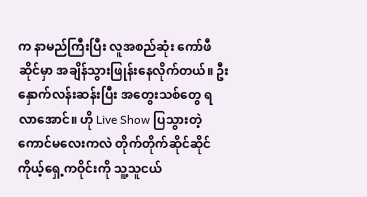က နာမည်ကြီးပြီး လူအစည်ဆုံး ကော်ဖီဆိုင်မှာ အချိန်သွားဖြုန်းနေလိုက်တယ်။ ဦးနှောက်လန်းဆန်းပြီး အတွေးသစ်တွေ ရလာအောင်။ ဟို Live Show ပြသွားတဲ့ကောင်မလေးကလဲ တိုက်တိုက်ဆိုင်ဆိုင် ကိုယ့်ရှေ့ကဝိုင်းကို သူ့သူငယ်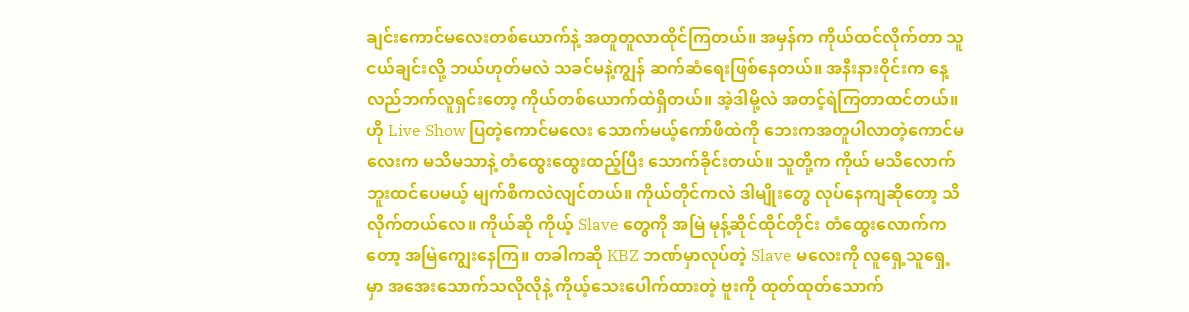ချင်းကောင်မလေးတစ်ယောက်နဲ့ အတူတူလာထိုင်ကြတယ်။ အမှန်က ကိုယ်ထင်လိုက်တာ သူငယ်ချင်းလို့ ဘယ်ဟုတ်မလဲ သခင်မနဲ့ကျွန် ဆက်ဆံရေးဖြစ်နေတယ်။ အနီးနားဝိုင်းက နေ့လည်ဘက်လူရှင်းတော့ ကိုယ်တစ်ယောက်ထဲရှိတယ်။ အဲ့ဒါမို့လဲ အတင့်ရဲကြတာထင်တယ်။ ဟို Live Show ပြတဲ့ကောင်မလေး သောက်မယ့်ကော်ဖီထဲကို ဘေးကအတူပါလာတဲ့ကောင်မလေးက မသိမသာနဲ့ တံထွေးထွေးထည့်ပြီး သောက်ခိုင်းတယ်။ သူတို့က ကိုယ် မသိလောက်ဘူးထင်ပေမယ့် မျက်စိကလဲလျင်တယ်။ ကိုယ်တိုင်ကလဲ ဒါမျိုးတွေ လုပ်နေကျဆိုတော့ သိလိုက်တယ်လေ။ ကိုယ်ဆို ကိုယ့် Slave တွေကို အမြဲ မုန့်ဆိုင်ထိုင်တိုင်း တံထွေးလောက်ကတော့ အမြဲကျွေးနေကြ။ တခါကဆို KBZ ဘဏ်မှာလုပ်တဲ့ Slave မလေးကို လူရှေ့သူရှေ့မှာ အအေးသောက်သလိုလိုနဲ့ ကိုယ့်သေးပေါက်ထားတဲ့ ဗူးကို ထုတ်ထုတ်သောက်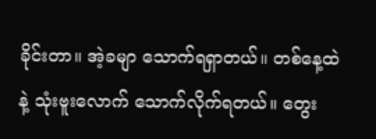ခိုင်းတာ။ အဲ့ခမျာ သောက်ရရှာတယ်။ တစ်နေ့ထဲနဲ့ သုံးဗူးလောက် သောက်လိုက်ရတယ်။ တွေး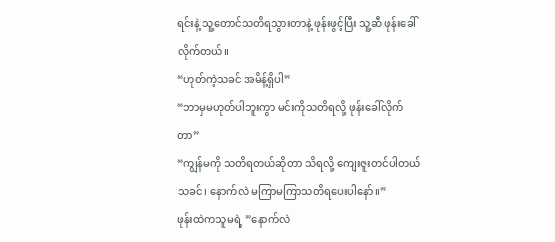ရင်းနဲ့ သူ့တောင်သတိရသွားတာနဲ့ ဖုန်းဖွင့်ပြီး သူ့ဆီ ဖုန်းခေါ်လိုက်တယ်။
“ဟုတ်ကဲ့သခင် အမိန့်ရှိပါ”
“ဘာမှမဟုတ်ပါဘူးကွာ မင်းကိုသတိရလို့ ဖုန်းခေါ်လိုက်တာ”
“ကျွန်မကို သတိရတယ်ဆိုတာ သိရလို့ ကျေးဇူးတင်ပါတယ်သခင်၊ နောက်လဲ မကြာမကြာသတိရပေးပါနော်။”
ဖုန်းထဲကသူမရဲ့ ”နောက်လဲ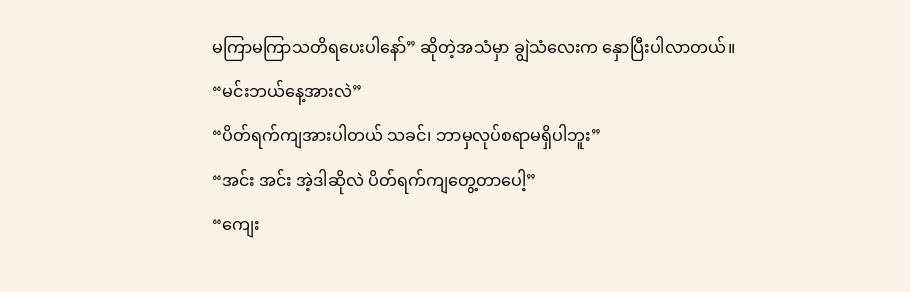မကြာမကြာသတိရပေးပါနော်” ဆိုတဲ့အသံမှာ ချွဲသံလေးက နှောပြီးပါလာတယ်။
“မင်းဘယ်နေ့အားလဲ”
“ပိတ်ရက်ကျအားပါတယ် သခင်၊ ဘာမှလုပ်စရာမရှိပါဘူး”
“အင်း အင်း အဲ့ဒါဆိုလဲ ပိတ်ရက်ကျတွေ့တာပေါ့”
“ကျေး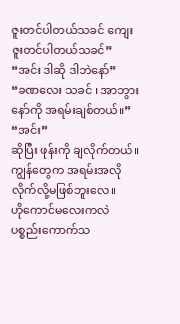ဇူးတင်ပါတယ်သခင် ကျေးဇူးတင်ပါတယ်သခင်”
“အင်း ဒါဆို ဒါဘဲနော်”
“ခဏလေး သခင် ၊ အာဘွားနော်ကို အရမ်းချစ်တယ်။”
“အင်း”
ဆိုပြီး ဖုန်းကို ချလိုက်တယ်။ ကျွန်တွေက အရမ်းအလိုလိုက်လို့မဖြစ်ဘူးလေ။
ဟိုကောင်မလေးကလဲ ပစ္စည်းကောက်သ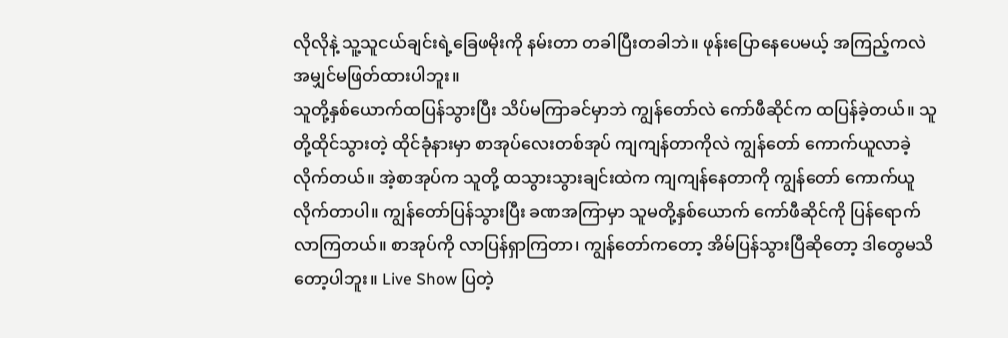လိုလိုနဲ့ သူ့သူငယ်ချင်းရဲ့ခြေဖမိုးကို နမ်းတာ တခါပြီးတခါဘဲ။ ဖုန်းပြောနေပေမယ့် အကြည့်ကလဲ အမျှင်မဖြတ်ထားပါဘူး။
သူတို့နှစ်ယောက်ထပြန်သွားပြီး သိပ်မကြာခင်မှာဘဲ ကျွန်တော်လဲ ကော်ဖီဆိုင်က ထပြန်ခဲ့တယ်။ သူတို့ထိုင်သွားတဲ့ ထိုင်ခုံနားမှာ စာအုပ်လေးတစ်အုပ် ကျကျန်တာကိုလဲ ကျွန်တော် ကောက်ယူလာခဲ့လိုက်တယ်။ အဲ့စာအုပ်က သူတို့ ထသွားသွားချင်းထဲက ကျကျန်နေတာကို ကျွန်တော် ကောက်ယူလိုက်တာပါ။ ကျွန်တော်ပြန်သွားပြီး ခဏအကြာမှာ သူမတို့နှစ်ယောက် ကော်ဖီဆိုင်ကို ပြန်ရောက်လာကြတယ်။ စာအုပ်ကို လာပြန်ရှာကြတာ၊ ကျွန်တော်ကတော့ အိမ်ပြန်သွားပြီဆိုတော့ ဒါတွေမသိတော့ပါဘူး။ Live Show ပြတဲ့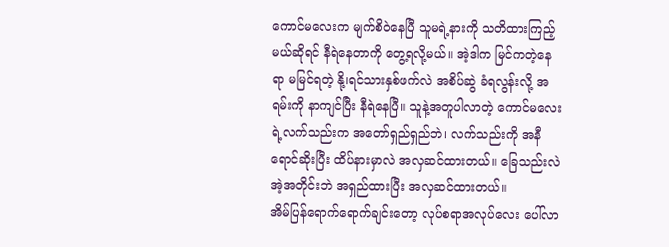ကောင်မလေးက မျက်စိဝဲနေပြီ သူမရဲ့နားကို သတိထားကြည့်မယ်ဆိုရင် နီရဲနေတာကို တွေ့ရလို့မယ်။ အဲ့ဒါက မြင်ကတဲ့နေရာ မမြင်ရတဲ့ နို့၊ရင်သားနှစ်ဖက်လဲ အစိပ်ဆွဲ ခံရလွန်းလို့ အရမ်းကို နာကျင်ပြီး နီရဲနေပြီ။ သူနဲ့အတူပါလာတဲ့ ကောင်မလေးရဲ့လက်သည်းက အတော်ရှည်ရှည်ဘဲ၊ လက်သည်းကို အနီရောင်ဆိုးပြီး ထိပ်နားမှာလဲ အလှဆင်ထားတယ်။ ခြေသည်းလဲ အဲ့အတိုင်းဘဲ အရှည်ထားပြီး အလှဆင်ထားတယ်။
အိမ်ပြန်ရောက်ရောက်ချင်းတော့ လုပ်စရာအလုပ်လေး ပေါ်လာ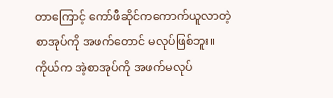တာကြောင့် ကော်ဖီဆိုင်ကကောက်ယူလာတဲ့စာအုပ်ကို အဖက်တောင် မလုပ်ဖြစ်ဘူး။ ကိုယ်က အဲ့စာအုပ်ကို အဖက်မလုပ်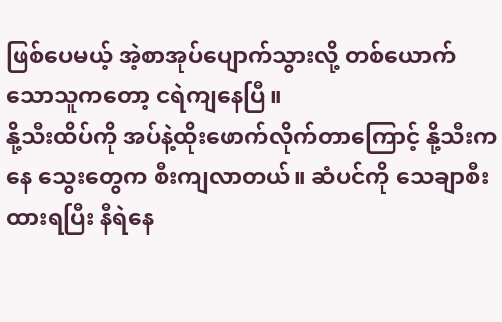ဖြစ်ပေမယ့် အဲ့စာအုပ်ပျောက်သွားလို့ တစ်ယောက်သောသူကတော့ ငရဲကျနေပြီ။
နို့သီးထိပ်ကို အပ်နဲ့ထိုးဖောက်လိုက်တာကြောင့် နို့သီးကနေ သွေးတွေက စီးကျလာတယ်။ ဆံပင်ကို သေချာစီးထားရပြီး နီရဲနေ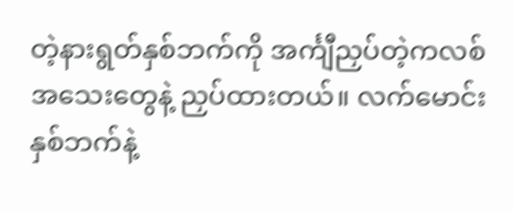တဲ့နားရွတ်နှစ်ဘက်ကို အင်္ကျီညှပ်တဲ့ကလစ်အသေးတွေနဲ့ ညှပ်ထားတယ်။ လက်မောင်းနှစ်ဘက်နဲ့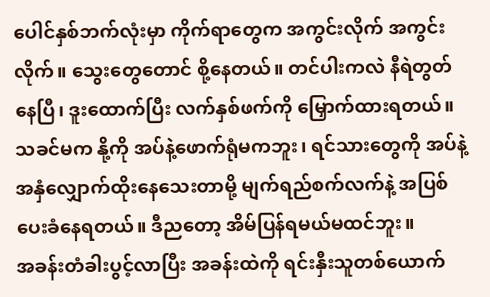ပေါင်နှစ်ဘက်လုံးမှာ ကိုက်ရာတွေက အကွင်းလိုက် အကွင်းလိုက်။ သွေးတွေတောင် စို့နေတယ်။ တင်ပါးကလဲ နီရဲတွတ်နေပြီ၊ ဒူးထောက်ပြီး လက်နှစ်ဖက်ကို မြှောက်ထားရတယ်။ သခင်မက နို့ကို အပ်နဲ့ဖောက်ရုံမကဘူး၊ ရင်သားတွေကို အပ်နဲ့အနှံလျှောက်ထိုးနေသေးတာမို့ မျက်ရည်စက်လက်နဲ့ အပြစ်ပေးခံနေရတယ်။ ဒီညတော့ အိမ်ပြန်ရမယ်မထင်ဘူး။
အခန်းတံခါးပွင့်လာပြီး အခန်းထဲကို ရင်းနှီးသူတစ်ယောက်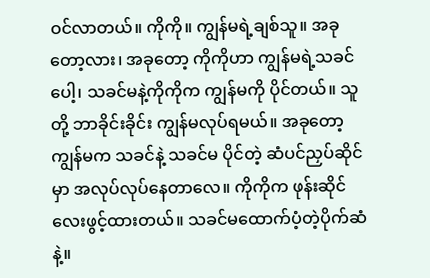ဝင်လာတယ်။ ကိုကို။ ကျွန်မရဲ့ချစ်သူ။ အခုတော့လား၊ အခုတော့ ကိုကိုဟာ ကျွန်မရဲ့သခင်ပေါ့၊ သခင်မနဲ့ကိုကိုက ကျွန်မကို ပိုင်တယ်။ သူတို့ ဘာခိုင်းခိုင်း ကျွန်မလုပ်ရမယ်။ အခုတော့ ကျွန်မက သခင်နဲ့ သခင်မ ပိုင်တဲ့ ဆံပင်ညှပ်ဆိုင်မှာ အလုပ်လုပ်နေတာလေ။ ကိုကိုက ဖုန်းဆိုင်လေးဖွင့်ထားတယ်။ သခင်မထောက်ပံ့တဲ့ပိုက်ဆံနဲ့။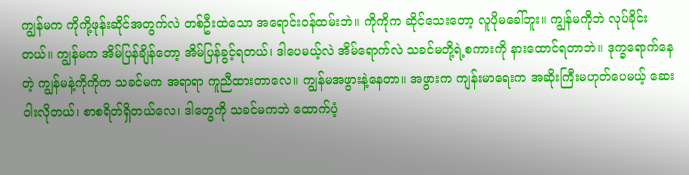ကျွန်မက ကိုကို့ဖုန်းဆိုင်အတွက်လဲ တစ်ဦးထဲသော အရောင်းဝန်ထမ်းဘဲ။ ကိုကိုက ဆိုင်သေးတော့ လူပိုမခေါ်ဘူး။ ကျွန်မကိုဘဲ လုပ်ခိုင်းတယ်။ ကျွန်မက အိမ်ပြန်ချိန်တော့ အိမ်ပြန်ခွင့်ရတယ်၊ ဒါပေမယ့်လဲ အိမ်ရောက်လဲ သခင်မတို့ရဲ့စကားကို နားထောင်ရတာဘဲ။ ဒုက္ခရောက်နေတဲ့ ကျွန်မနဲ့ကိုကိုက သခင်မက အရာရာ ကူညီထားတာလေ။ ကျွန်မအဖွားနဲ့နေတာ။ အဖွားက ကျန်းမာရေးက အဆိုးကြီးမဟုတ်ပေမယ့် ဆေးဝါးလိုတယ်၊ စာစရိတ်ရှိတယ်လေ၊ ဒါတွေကို သခင်မကဘဲ ထောက်ပံ့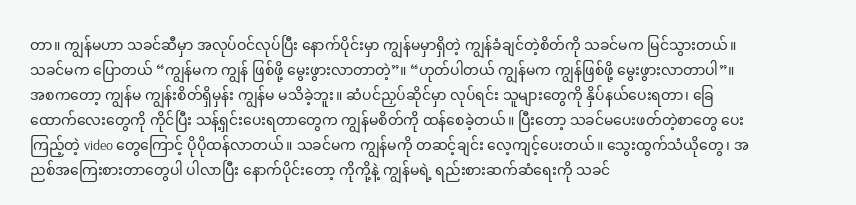တာ။ ကျွန်မဟာ သခင်ဆီမှာ အလုပ်ဝင်လုပ်ပြီး နောက်ပိုင်းမှာ ကျွန်မမှာရှိတဲ့ ကျွန်ခံချင်တဲ့စိတ်ကို သခင်မက မြင်သွားတယ်။ သခင်မက ပြောတယ် “ကျွန်မက ကျွန် ဖြစ်ဖို့ မွေးဖွားလာတာတဲ့”။ “ဟုတ်ပါတယ် ကျွန်မက ကျွန်ဖြစ်ဖို့ မွေးဖွားလာတာပါ”။ အစကတော့ ကျွန်မ ကျွန်းစိတ်ရှိမှန်း ကျွန်မ မသိခဲ့ဘူး။ ဆံပင်ညှပ်ဆိုင်မှာ လုပ်ရင်း သူများတွေကို နှိပ်နယ်ပေးရတာ၊ ခြေထောက်လေးတွေကို ကိုင်ပြီး သန့်ရှင်းပေးရတာတွေက ကျွန်မစိတ်ကို ထန်စေခဲ့တယ်။ ပြီးတော့ သခင်မပေးဖတ်တဲ့စာတွေ ပေးကြည့်တဲ့ video တွေကြောင့် ပိုပိုထန်လာတယ်။ သခင်မက ကျွန်မကို တဆင့်ချင်း လေ့ကျင့်ပေးတယ်။ သွေးထွက်သံယိုတွေ၊ အညစ်အကြေးစားတာတွေပါ ပါလာပြီး နောက်ပိုင်းတော့ ကိုကို့နဲ့ ကျွန်မရဲ့ ရည်းစားဆက်ဆံရေးကို သခင်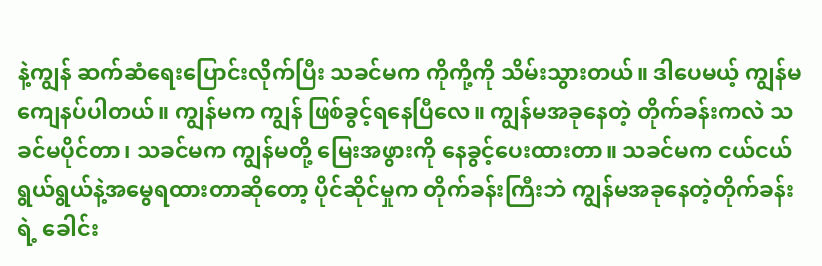နဲ့ကျွန် ဆက်ဆံရေးပြောင်းလိုက်ပြီး သခင်မက ကိုကို့ကို သိမ်းသွားတယ်။ ဒါပေမယ့် ကျွန်မကျေနပ်ပါတယ်။ ကျွန်မက ကျွန် ဖြစ်ခွင့်ရနေပြီလေ။ ကျွန်မအခုနေတဲ့ တိုက်ခန်းကလဲ သခင်မပိုင်တာ၊ သခင်မက ကျွန်မတို့ မြေးအဖွားကို နေခွင့်ပေးထားတာ။ သခင်မက ငယ်ငယ်ရွယ်ရွယ်နဲ့အမွေရထားတာဆိုတော့ ပိုင်ဆိုင်မှုက တိုက်ခန်းကြီးဘဲ ကျွန်မအခုနေတဲ့တိုက်ခန်းရဲ့ ခေါင်း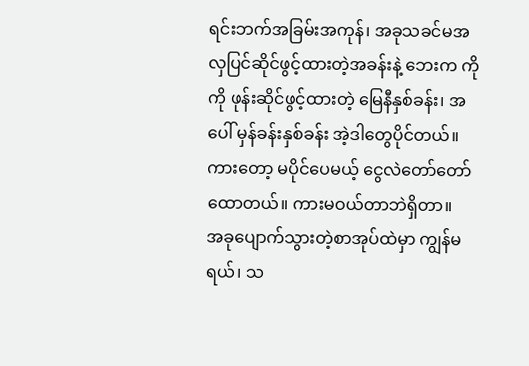ရင်းဘက်အခြမ်းအကုန်၊ အခုသခင်မအလှပြင်ဆိုင်ဖွင့်ထားတဲ့အခန်းနဲ့ ဘေးက ကိုကို ဖုန်းဆိုင်ဖွင့်ထားတဲ့ မြေနီနှစ်ခန်း၊ အပေါ် မှန်ခန်းနှစ်ခန်း အဲ့ဒါတွေပိုင်တယ်။ ကားတော့ မပိုင်ပေမယ့် ငွေလဲတော်တော်ထောတယ်။ ကားမဝယ်တာဘဲရှိတာ။
အခုပျောက်သွားတဲ့စာအုပ်ထဲမှာ ကျွန်မရယ်၊ သ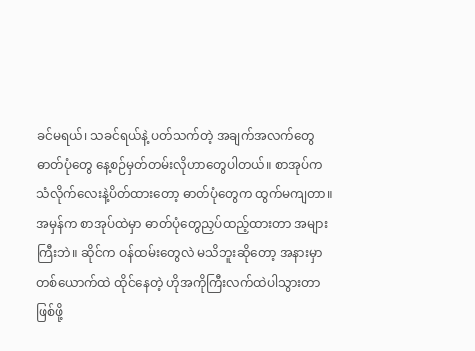ခင်မရယ်၊ သခင်ရယ်နဲ့ ပတ်သက်တဲ့ အချက်အလက်တွေ ဓာတ်ပုံတွေ နေ့စဉ်မှတ်တမ်းလိုဟာတွေပါတယ်။ စာအုပ်က သံလိုက်လေးနဲ့ပိတ်ထားတော့ ဓာတ်ပုံတွေက ထွက်မကျတာ။ အမှန်က စာအုပ်ထဲမှာ ဓာတ်ပုံတွေညှပ်ထည့်ထားတာ အများကြီးဘဲ။ ဆိုင်က ဝန်ထမ်းတွေလဲ မသိဘူးဆိုတော့ အနားမှာတစ်ယောက်ထဲ ထိုင်နေတဲ့ ဟိုအကိုကြီးလက်ထဲပါသွားတာ ဖြစ်ဖို့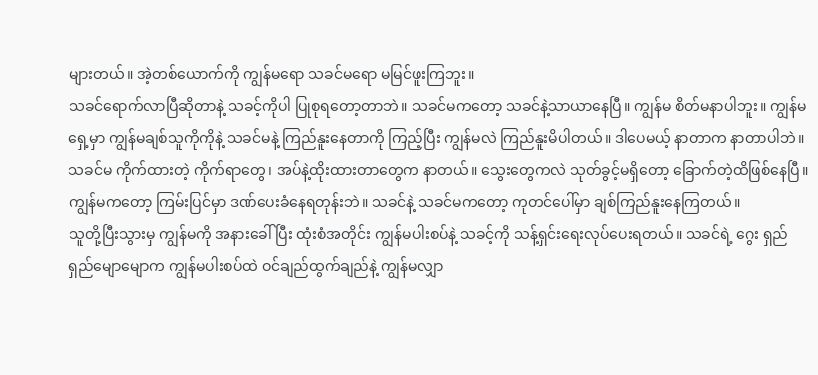များတယ်။ အဲ့တစ်ယောက်ကို ကျွန်မရော သခင်မရော မမြင်ဖူးကြဘူး။
သခင်ရောက်လာပြီဆိုတာနဲ့ သခင့်ကိုပါ ပြုစုရတော့တာဘဲ။ သခင်မကတော့ သခင်နဲ့သာယာနေပြီ။ ကျွန်မ စိတ်မနာပါဘူး။ ကျွန်မရှေ့မှာ ကျွန်မချစ်သူကိုကိုနဲ့ သခင်မနဲ့ ကြည်နူးနေတာကို ကြည့်ပြီး ကျွန်မလဲ ကြည်နူးမိပါတယ်။ ဒါပေမယ့် နာတာက နာတာပါဘဲ။ သခင်မ ကိုက်ထားတဲ့ ကိုက်ရာတွေ၊ အပ်နဲ့ထိုးထားတာတွေက နာတယ်။ သွေးတွေကလဲ သုတ်ခွင့်မရှိတော့ ခြောက်တဲ့ထိဖြစ်နေပြီ။ ကျွန်မကတော့ ကြမ်းပြင်မှာ ဒဏ်ပေးခံနေရတုန်းဘဲ။ သခင်နဲ့ သခင်မကတော့ ကုတင်ပေါ်မှာ ချစ်ကြည်နူးနေကြတယ်။
သူတို့ပြီးသွားမှ ကျွန်မကို အနားခေါ်ပြီး ထုံးစံအတိုင်း ကျွန်မပါးစပ်နဲ့ သခင့်ကို သန့်ရှင်းရေးလုပ်ပေးရတယ်။ သခင်ရဲ့ ဂွေး ရှည်ရှည်မျောမျောက ကျွန်မပါးစပ်ထဲ ဝင်ချည်ထွက်ချည်နဲ့ ကျွန်မလျှာ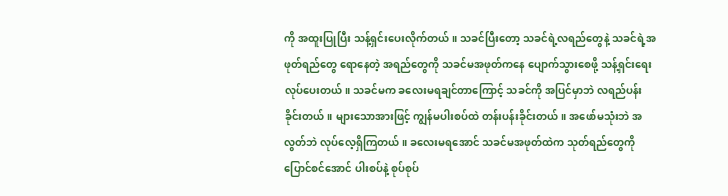ကို အထူးပြုပြီး သန့်ရှင်းပေးလိုက်တယ်။ သခင်ပြီးတော့ သခင်ရဲ့လရည်တွေနဲ့ သခင်ရဲ့အဖုတ်ရည်တွေ ရောနေတဲ့ အရည်တွေကို သခင်မအဖုတ်ကနေ ပျောက်သွားစေဖို့ သန့်ရှင်းရေး လုပ်ပေးတယ်။ သခင်မက ခလေးမရချင်တာကြောင့် သခင်ကို အပြင်မှာဘဲ လရည်ပန်းခိုင်းတယ်။ များသောအားဖြင့် ကျွန်မပါးစပ်ထဲ တန်းပန်းခိုင်းတယ်။ အဖော်မသုံးဘဲ အလွတ်ဘဲ လုပ်လေ့ရှိကြတယ်။ ခလေးမရအောင် သခင်မအဖုတ်ထဲက သုတ်ရည်တွေကို ပြောင်စင်အောင် ပါးစပ်နဲ့ စုပ်စုပ်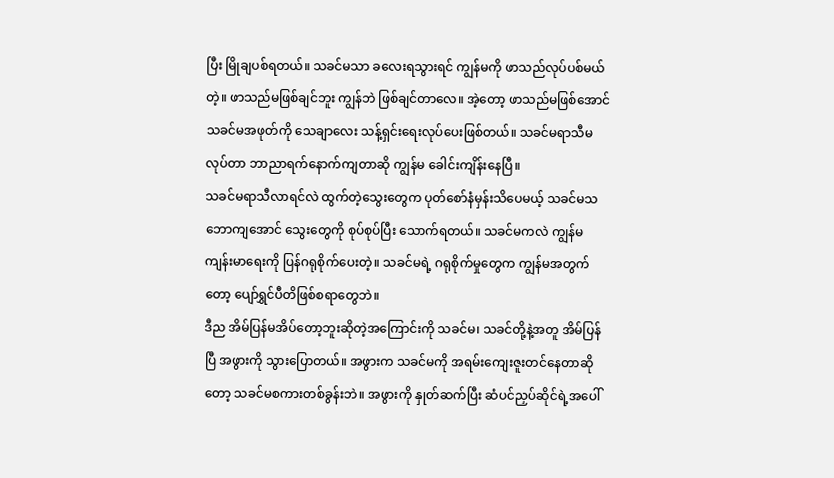ပြီး မြိုချပစ်ရတယ်။ သခင်မသာ ခလေးရသွားရင် ကျွန်မကို ဖာသည်လုပ်ပစ်မယ်တဲ့။ ဖာသည်မဖြစ်ချင်ဘူး ကျွန်ဘဲ ဖြစ်ချင်တာလေ။ အဲ့တော့ ဖာသည်မဖြစ်အောင် သခင်မအဖုတ်ကို သေချာလေး သန့်ရှင်းရေးလုပ်ပေးဖြစ်တယ်။ သခင်မရာသီမလုပ်တာ ဘာညာရက်နောက်ကျတာဆို ကျွန်မ ခေါင်းကျိန်းနေပြီ။
သခင်မရာသီလာရင်လဲ ထွက်တဲ့သွေးတွေက ပုတ်စော်နံမှန်းသိပေမယ့် သခင်မသဘောကျအောင် သွေးတွေကို စုပ်စုပ်ပြီး သောက်ရတယ်။ သခင်မကလဲ ကျွန်မ ကျန်းမာရေးကို ပြန်ဂရုစိုက်ပေးတဲ့။ သခင်မရဲ့ ဂရုစိုက်မှုတွေက ကျွန်မအတွက်တော့ ပျော်ရွှင်ပီတိဖြစ်စရာတွေဘဲ။
ဒီည အိမ်ပြန်မအိပ်တော့ဘူးဆိုတဲ့အကြောင်းကို သခင်မ၊ သခင်တို့နဲ့အတူ အိမ်ပြန်ပြီ အဖွားကို သွားပြောတယ်။ အဖွားက သခင်မကို အရမ်းကျေးဇူးတင်နေတာဆိုတော့ သခင်မစကားတစ်ခွန်းဘဲ။ အဖွားကို နှုတ်ဆက်ပြီး ဆံပင်ညှပ်ဆိုင်ရဲ့အပေါ်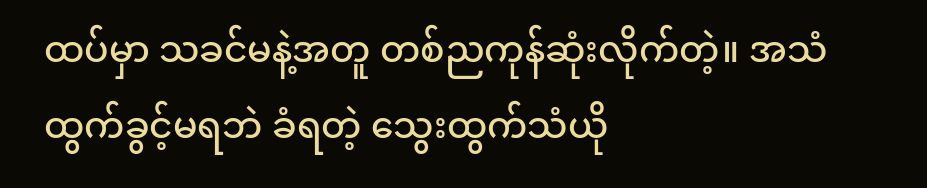ထပ်မှာ သခင်မနဲ့အတူ တစ်ညကုန်ဆုံးလိုက်တဲ့။ အသံထွက်ခွင့်မရဘဲ ခံရတဲ့ သွေးထွက်သံယို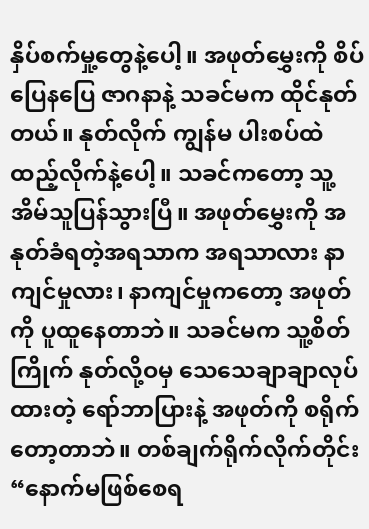နှိပ်စက်မှု့တွေနဲ့ပေါ့။ အဖုတ်မွှေးကို စိပ်ပြေနပြေ ဇာဂနာနဲ့ သခင်မက ထိုင်နုတ်တယ်။ နုတ်လိုက် ကျွန်မ ပါးစပ်ထဲ ထည့်လိုက်နဲ့ပေါ့။ သခင်ကတော့ သူ့အိမ်သူပြန်သွားပြီ။ အဖုတ်မွှေးကို အနုတ်ခံရတဲ့အရသာက အရသာလား နာကျင်မှုလား၊ နာကျင်မှုကတော့ အဖုတ်ကို ပူထူနေတာဘဲ။ သခင်မက သူ့စိတ်ကြိုက် နုတ်လို့ဝမှ သေသေချာချာလုပ်ထားတဲ့ ရော်ဘာပြားနဲ့ အဖုတ်ကို စရိုက်တော့တာဘဲ။ တစ်ချက်ရိုက်လိုက်တိုင်း “နောက်မဖြစ်စေရ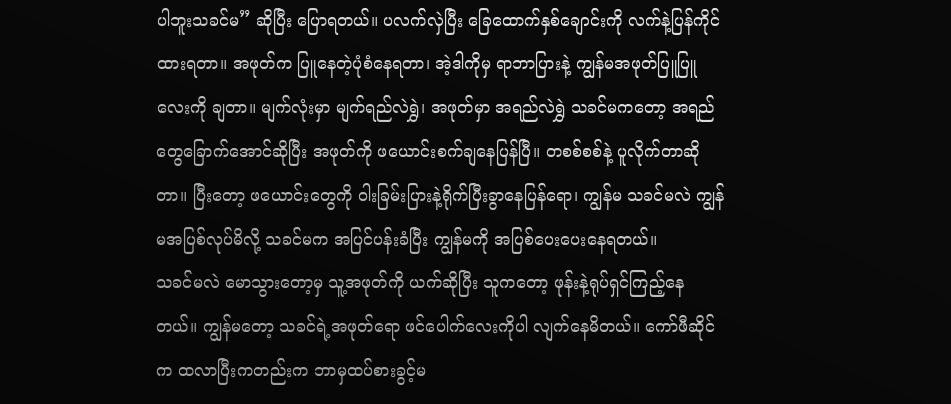ပါဘူးသခင်မ” ဆိုပြီး ပြောရတယ်။ ပလက်လှဲပြီး ခြေထောက်နှစ်ချောင်းကို လက်နဲ့ပြန်ကိုင်ထားရတာ။ အဖုတ်က ပြူနေတဲ့ပုံစံနေရတာ၊ အဲ့ဒါကိုမှ ရာဘာပြားနဲ့ ကျွန်မအဖုတ်ပြူပြူလေးကို ချတာ။ မျက်လုံးမှာ မျက်ရည်လဲရွှဲ၊ အဖုတ်မှာ အရည်လဲရွှဲ သခင်မကတော့ အရည်တွေခြောက်အောင်ဆိုပြီး အဖုတ်ကို ဖယောင်းစက်ချနေပြန်ပြီ။ တစစ်စစ်နဲ့ ပူလိုက်တာဆိုတာ။ ပြီးတော့ ဖယောင်းတွေကို ဝါးခြမ်းပြားနဲ့ရိုက်ပြီးခွာနေပြန်ရော၊ ကျွန်မ သခင်မလဲ ကျွန်မအပြစ်လုပ်မိလို့ သခင်မက အပြင်ပန်းခံပြီး ကျွန်မကို အပြစ်ပေးပေးနေရတယ်။
သခင်မလဲ မောသွားတော့မှ သူ့အဖုတ်ကို ယက်ဆိုပြီး သူကတော့ ဖုန်းနဲ့ရုပ်ရှင်ကြည့်နေတယ်။ ကျွန်မတော့ သခင်ရဲ့အဖုတ်ရော ဖင်ပေါက်လေးကိုပါ လျက်နေမိတယ်။ ကော်ဖီဆိုင်က ထလာပြီးကတည်းက ဘာမှထပ်စားခွင့်မ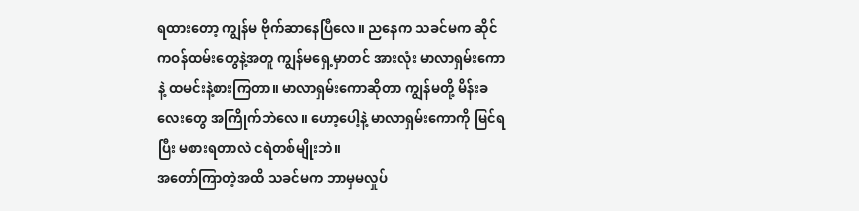ရထားတော့ ကျွန်မ ဗိုက်ဆာနေပြီလေ။ ညနေက သခင်မက ဆိုင်ကဝန်ထမ်းတွေနဲ့အတူ ကျွန်မရှေ့မှာတင် အားလုံး မာလာရှမ်းကောနဲ့ ထမင်းနဲ့စားကြတာ။ မာလာရှမ်းကောဆိုတာ ကျွန်မတို့ မိန်းခလေးတွေ အကြိုက်ဘဲလေ။ ဟော့ပေါ့နဲ့ မာလာရှမ်းကောကို မြင်ရပြီး မစားရတာလဲ ငရဲတစ်မျိုးဘဲ။
အတော်ကြာတဲ့အထိ သခင်မက ဘာမှမလှုပ်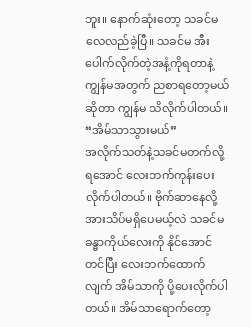ဘူး။ နောက်ဆုံးတော့ သခင်မလေလည်ခဲ့ပြီ။ သခင်မ အီးပေါက်လိုက်တဲ့အနံ့ကိုရတာနဲ့ ကျွန်မအတွက် ညစာရတော့မယ်ဆိုတာ ကျွန်မ သိလိုက်ပါတယ်။
“အိမ်သာသွားမယ်”
အလိုက်သတ်နဲ့သခင်မတက်လို့ရအောင် လေးဘက်ကုန်းပေးလိုက်ပါတယ်။ ဗိုက်ဆာနေလို့အားသိပ်မရှိပေမယ့်လဲ သခင်မခန္ဓာကိုယ်လေးကို နိုင်အောင်တင်ပြီး လေးဘက်ထောက်လျက် အိမ်သာကို ပို့ပေးလိုက်ပါတယ်။ အိမ်သာရောက်တော့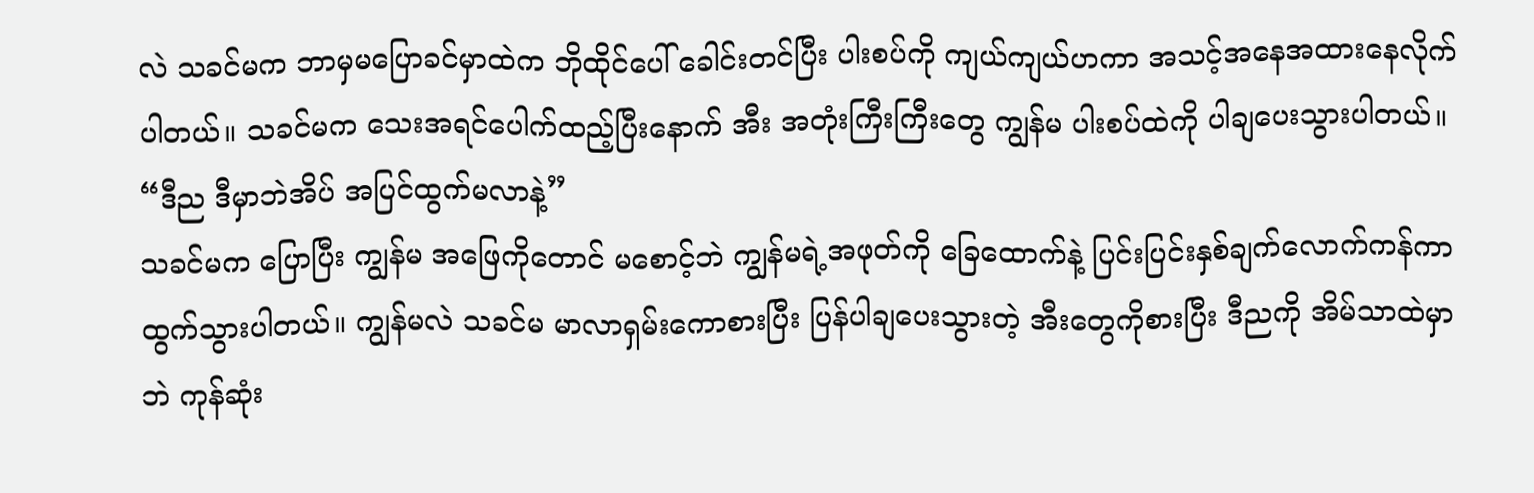လဲ သခင်မက ဘာမှမပြောခင်မှာထဲက ဘိုထိုင်ပေါ် ခေါင်းတင်ပြီး ပါးစပ်ကို ကျယ်ကျယ်ဟကာ အသင့်အနေအထားနေလိုက်ပါတယ်။ သခင်မက သေးအရင်ပေါက်ထည့်ပြီးနောက် အီး အတုံးကြီးကြီးတွေ ကျွန်မ ပါးစပ်ထဲကို ပါချပေးသွားပါတယ်။
“ဒီည ဒီမှာဘဲအိပ် အပြင်ထွက်မလာနဲ့”
သခင်မက ပြောပြီး ကျွန်မ အဖြေကိုတောင် မစောင့်ဘဲ ကျွန်မရဲ့အဖုတ်ကို ခြေထောက်နဲ့ ပြင်းပြင်းနှစ်ချက်လောက်ကန်ကာ ထွက်သွားပါတယ်။ ကျွန်မလဲ သခင်မ မာလာရှမ်းကောစားပြီး ပြန်ပါချပေးသွားတဲ့ အီးတွေကိုစားပြီး ဒီညကို အိမ်သာထဲမှာဘဲ ကုန်ဆုံး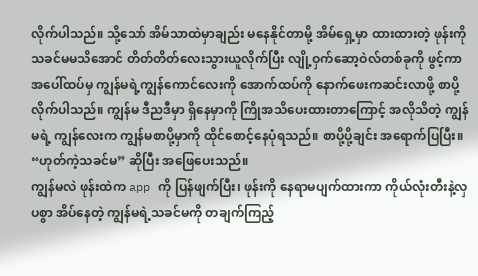လိုက်ပါသည်။ သို့သော် အိမ်သာထဲမှာချည်း မနေနိုင်တာမို့ အိမ်ရှေ့မှာ ထားထားတဲ့ ဖုန်းကို သခင်မမသိအောင် တိတ်တိတ်လေးသွားယူလိုက်ပြီး လျို့ဝှက်ဆော့ဝဲလ်တစ်ခုကို ဖွင့်ကာ အပေါ်ထပ်မှ ကျွန်မရဲ့ကျွန်ကောင်လေးကို အောက်ထပ်ကို နောက်ဖေးကဆင်းလာဖို့ စာပို့လိုက်ပါသည်။ ကျွန်မ ဒီညဒီမှာ ရှိနေမှာကို ကြိုအသိပေးထားတာကြောင့် အလိုသိတဲ့ ကျွန်မရဲ့ ကျွန်လေးက ကျွန်မစာပို့မှာကို ထိုင်စောင့်နေပုံရသည်။ စာပို့ပို့ချင်း အရောက်ပြပြီး။ “ဟုတ်ကဲ့သခင်မ” ဆိုပြီး အဖြေပေးသည်။
ကျွန်မလဲ ဖုန်းထဲက app ကို ပြန်ဖျက်ပြီး၊ ဖုန်းကို နေရာမပျက်ထားကာ ကိုယ်လုံးတီးနဲ့လှပစွာ အိပ်နေတဲ့ ကျွန်မရဲ့သခင်မကို တချက်ကြည့်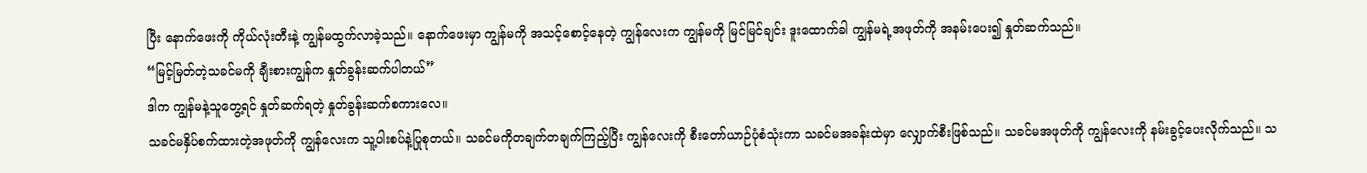ပြီး နောက်ဖေးကို ကိုယ်လုံးတီးနဲ့ ကျွန်မထွက်လာခဲ့သည်။ နောက်ဖေးမှာ ကျွန်မကို အသင့်စောင့်နေတဲ့ ကျွန်လေးက ကျွန်မကို မြင်မြင်ချင်း ဒူးထောက်ခါ ကျွန်မရဲ့အဖုတ်ကို အနမ်းပေး၍ နှုတ်ဆက်သည်။
“မြင့်မြတ်တဲ့သခင်မကို ချီးစားကျွန်က နှုတ်ခွန်းဆက်ပါတယ်”
ဒါက ကျွန်မနဲ့သူတွေ့ရင် နှုတ်ဆက်ရတဲ့ နှုတ်ခွန်းဆက်စကားလေ။
သခင်မနှိပ်စက်ထားတဲ့အဖုတ်ကို ကျွန်လေးက သူ့ပါးစပ်နဲ့ပြုစုတယ်။ သခင်မကိုတချက်တချက်ကြည့်ပြီး ကျွန်လေးကို စီးတော်ယာဉ်ပုံစံသုံးကာ သခင်မအခန်းထဲမှာ လျှောက်စီးဖြစ်သည်။ သခင်မအဖုတ်ကို ကျွန်လေးကို နမ်းခွင့်ပေးလိုက်သည်။ သ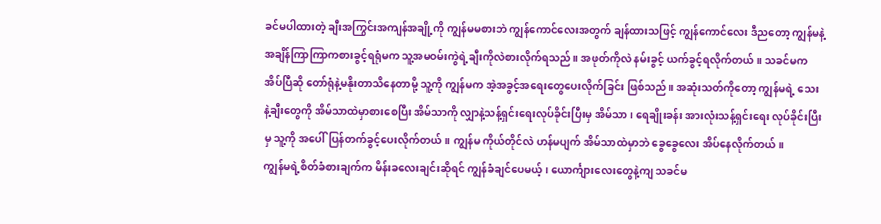ခင်မပါထားတဲ့ ချီးအကြွင်းအကျန်အချို့ကို ကျွန်မမစားဘဲ ကျွန်ကောင်လေးအတွက် ချန်ထားသဖြင့် ကျွန်ကောင်လေး ဒီညတော့ ကျွန်မနဲ့ အချိန်ကြာကြာကစားခွင့်ရရုံမက သူ့အမဝမ်းကွဲရဲ့ချီးကိုလဲစားလိုက်ရသည်။ အဖုတ်ကိုလဲ နမ်းခွင့် ယက်ခွင့်ရလိုက်တယ်။ သခင်မက အိပ်ပြီဆို တော်ရုံနဲ့မနိုးတာသိနေတာမို့ သူ့ကို ကျွန်မက အဲ့အခွင့်အရေးတွေပေးလိုက်ခြင်း ဖြစ်သည်။ အဆုံးသတ်ကိုတော့ ကျွန်မရဲ့ သေးနဲ့ချီးတွေကို အိမ်သာထဲမှာစားစေပြီး အိမ်သာကို လျှာနဲ့သန့်ရှင်းရေးလုပ်ခိုင်းပြီးမှ အိမ်သာ၊ ရေချိုးခန်း အားလုံးသန့်ရှင်းရေး လုပ်ခိုင်းပြီးမှ သူ့ကို အပေါ်ပြန်တက်ခွင့်ပေးလိုက်တယ်။ ကျွန်မ ကိုယ်တိုင်လဲ ဟန်မပျက် အိမ်သာထဲမှာဘဲ ခွေခွေလေး အိပ်နေလိုက်တယ်။
ကျွန်မရဲ့စိတ်ခံစားချက်က မိန်းခလေးချင်းဆိုရင် ကျွန်ခံချင်ပေမယ့်၊ ယောင်္ကျားလေးတွေနဲ့ကျ သခင်မ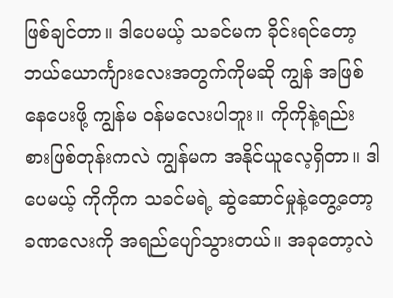ဖြစ်ချင်တာ။ ဒါပေမယ့် သခင်မက ခိုင်းရင်တော့ ဘယ်ယောင်္ကျားလေးအတွက်ကိုမဆို ကျွန် အဖြစ်နေပေးဖို့ ကျွန်မ ဝန်မလေးပါဘူး။ ကိုကိုနဲ့ရည်းစားဖြစ်တုန်းကလဲ ကျွန်မက အနိုင်ယူလေ့ရှိတာ။ ဒါပေမယ့် ကိုကိုက သခင်မရဲ့ ဆွဲဆောင်မှုနဲ့တွေ့တော့ ခဏလေးကို အရည်ပျော်သွားတယ်။ အခုတော့လဲ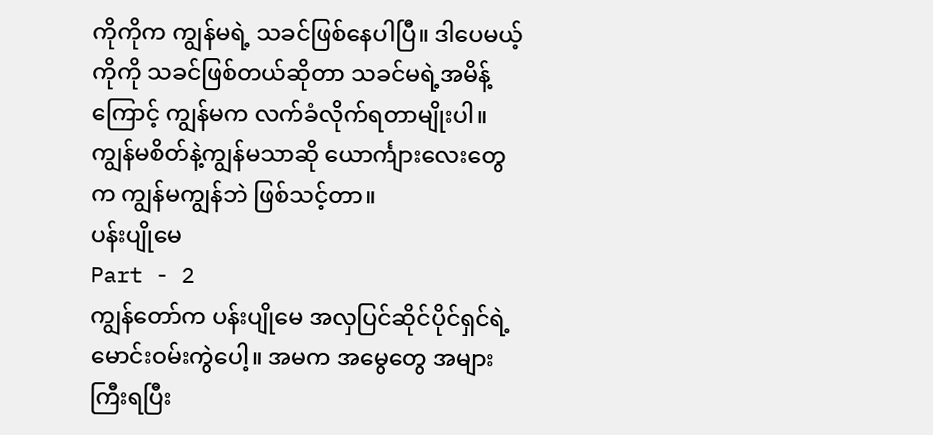ကိုကိုက ကျွန်မရဲ့ သခင်ဖြစ်နေပါပြီ။ ဒါပေမယ့် ကိုကို သခင်ဖြစ်တယ်ဆိုတာ သခင်မရဲ့အမိန့်ကြောင့် ကျွန်မက လက်ခံလိုက်ရတာမျိုးပါ။ ကျွန်မစိတ်နဲ့ကျွန်မသာဆို ယောင်္ကျားလေးတွေက ကျွန်မကျွန်ဘဲ ဖြစ်သင့်တာ။
ပန်းပျိုမေ
Part - 2
ကျွန်တော်က ပန်းပျိုမေ အလှပြင်ဆိုင်ပိုင်ရှင်ရဲ့ မောင်းဝမ်းကွဲပေါ့။ အမက အမွေတွေ အများကြီးရပြီး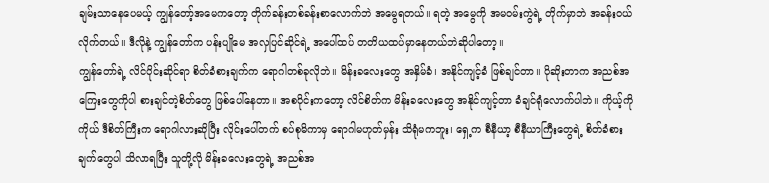ချမ်းသာနေပေမယ့် ကျွန်တော့်အမေကတော့ တိုက်ခန်းတစ်ခန်းစာလောက်ဘဲ အမွေရတယ်။ ရတဲ့ အမွေကို အမဝမ်းကွဲရဲ့ တိုက်မှာဘဲ အခန်းဝယ်လိုက်တယ်။ ဒီလိုနဲ့ ကျွန်တော်က ပန်းပျိုမေ အလှပြင်ဆိုင်ရဲ့ အပေါ်ထပ် တတိယထပ်မှာနေတယ်ဘဲဆိုပါတော့။
ကျွန်တော်ရဲ့ လိင်ပိုင်းဆိုင်ရာ စိတ်ခံစားချက်က ရောဂါတစ်ခုလိုဘဲ။ မိန်းခလေးတွေ အနှိမ်ခံ၊ အနိုင်ကျင့်ခံ ဖြစ်ချင်တာ။ ပိုဆိုးတာက အညစ်အကြေးတွေကိုပါ စားချင်တဲ့စိတ်တွေ ဖြစ်ပေါ်နေတာ။ အစပိုင်းကတော့ လိင်စိတ်က မိန်းခလေးတွေ အနိုင်ကျင့်တာ ခံချင်ရုံလောက်ပါဘဲ။ ကိုယ့်ကိုကိုယ် ဒီစိတ်ကြီးက ရောဂါလားဆိုပြီး လိုင်းပေါ်တက် စပ်စုမိကာမှ ရောဂါမဟုတ်မှန်း သိရုံမကဘူး၊ ရှေ့က စီနီယာ့ စီနီယာကြီးတွေရဲ့ စိတ်ခံစားချက်တွေပါ သိလာရပြီး သူတို့လို မိန်းခလေးတွေရဲ့ အညစ်အ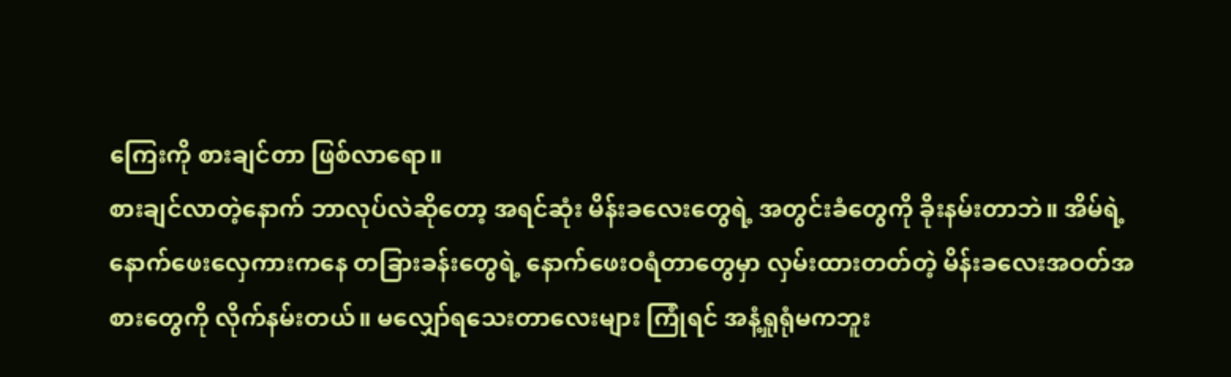ကြေးကို စားချင်တာ ဖြစ်လာရော။
စားချင်လာတဲ့နောက် ဘာလုပ်လဲဆိုတော့ အရင်ဆုံး မိန်းခလေးတွေရဲ့ အတွင်းခံတွေကို ခိုးနမ်းတာဘဲ။ အိမ်ရဲ့နောက်ဖေးလှေကားကနေ တခြားခန်းတွေရဲ့ နောက်ဖေးဝရံတာတွေမှာ လှမ်းထားတတ်တဲ့ မိန်းခလေးအဝတ်အစားတွေကို လိုက်နမ်းတယ်။ မလျှော်ရသေးတာလေးများ ကြုံရင် အနံ့ရှုရုံမကဘူး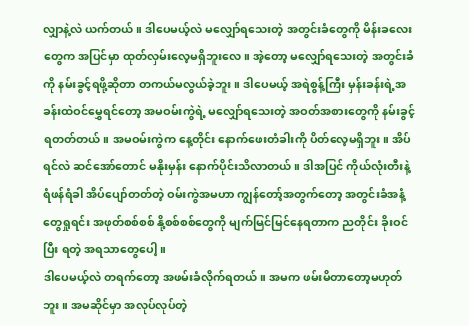လျှာနဲ့လဲ ယက်တယ်။ ဒါပေမယ့်လဲ မလျှော်ရသေးတဲ့ အတွင်းခံတွေကို မိန်းခလေးတွေက အပြင်မှာ ထုတ်လှမ်းလေ့မရှိဘူးလေ။ အဲ့တော့ မလျှော်ရသေးတဲ့ အတွင်းခံကို နမ်းခွင့်ရဖို့ဆိုတာ တကယ်မလွယ်ခဲ့ဘူး။ ဒါပေမယ့် အရဲစွန့်ကြီး မှန်းခန်းရဲ့အခန်းထဲဝင်မွှေရင်တော့ အမဝမ်းကွဲရဲ့ မလျှော်ရသေးတဲ့ အဝတ်အစားတွေကို နမ်းခွင့်ရတတ်တယ်။ အမဝမ်းကွဲက နေ့တိုင်း နောက်ဖေးတံခါးကို ပိတ်လေ့မရှိဘူး။ အိပ်ရင်လဲ ဆင်အော်တောင် မနိုးမှန်း နောက်ပိုင်းသိလာတယ်။ ဒါအပြင် ကိုယ်လုံးတီးနဲ့ ရံဖန်ရံခါ အိပ်ပျော်တတ်တဲ့ ဝမ်းကွဲအမဟာ ကျွန်တော့်အတွက်တော့ အတွင်းခံအနံ့တွေရှုရင်း အဖုတ်စစ်စစ် နို့စစ်စစ်တွေကို မျက်မြင်မြင်နေရတာက ညတိုင်း ခိုးဝင်ပြီး ရတဲ့ အရသာတွေပေါ့။
ဒါပေမယ့်လဲ တရက်တော့ အဖမ်းခံလိုက်ရတယ်။ အမက ဖမ်းမိတာတော့မဟုတ်ဘူး။ အမဆိုင်မှာ အလုပ်လုပ်တဲ့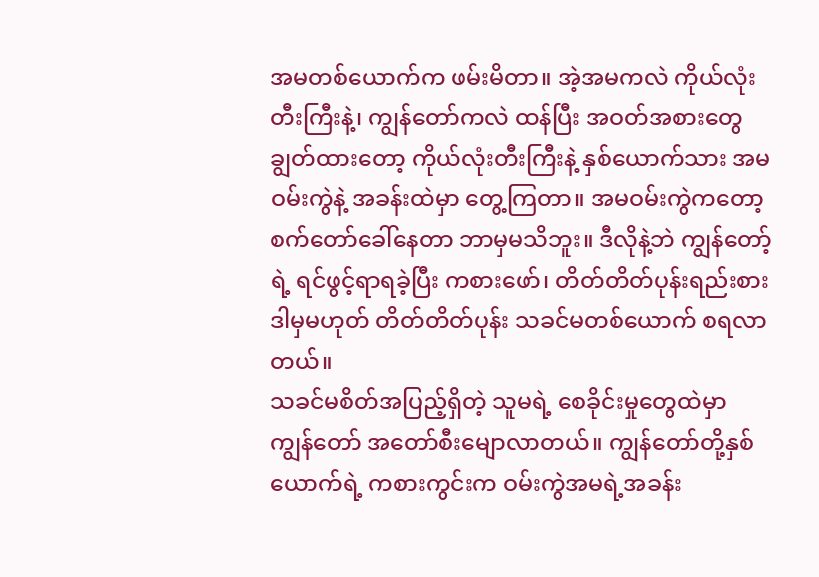အမတစ်ယောက်က ဖမ်းမိတာ။ အဲ့အမကလဲ ကိုယ်လုံးတီးကြီးနဲ့၊ ကျွန်တော်ကလဲ ထန်ပြီး အဝတ်အစားတွေ ချွတ်ထားတော့ ကိုယ်လုံးတီးကြီးနဲ့ နှစ်ယောက်သား အမဝမ်းကွဲနဲ့ အခန်းထဲမှာ တွေ့ကြတာ။ အမဝမ်းကွဲကတော့ စက်တော်ခေါ်နေတာ ဘာမှမသိဘူး။ ဒီလိုနဲ့ဘဲ ကျွန်တော့်ရဲ့ ရင်ဖွင့်ရာရခဲ့ပြီး ကစားဖော်၊ တိတ်တိတ်ပုန်းရည်းစား ဒါမှမဟုတ် တိတ်တိတ်ပုန်း သခင်မတစ်ယောက် စရလာတယ်။
သခင်မစိတ်အပြည့်ရှိတဲ့ သူမရဲ့ စေခိုင်းမှုတွေထဲမှာ ကျွန်တော် အတော်စီးမျောလာတယ်။ ကျွန်တော်တို့နှစ်ယောက်ရဲ့ ကစားကွင်းက ဝမ်းကွဲအမရဲ့အခန်း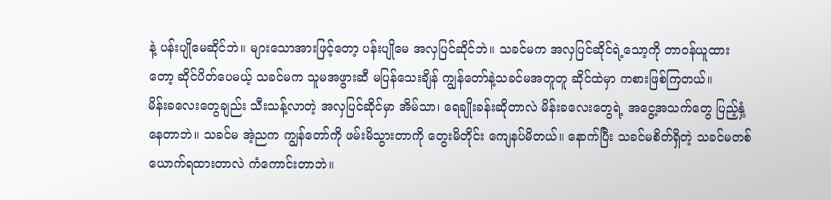နဲ့ ပန်းပျိုမေဆိုင်ဘဲ။ များသောအားဖြင့်တော့ ပန်းပျိုမေ အလှပြင်ဆိုင်ဘဲ။ သခင်မက အလှပြင်ဆိုင်ရဲ့သော့ကို တာဝန်ယူထားတော့ ဆိုင်ပိတ်ပေမယ့် သခင်မက သူမအဖွားဆီ မပြန်သေးချိန် ကျွန်တော်နဲ့သခင်မအတူတူ ဆိုင်ထဲမှာ ကစားဖြစ်ကြတယ်။
မိန်းခလေးတွေချည်း သီးသန့်လာတဲ့ အလှပြင်ဆိုင်မှာ အိမ်သာ၊ ရေချိုးခန်းဆိုတာလဲ မိန်းခလေးတွေရဲ့ အငွေ့အသက်တွေ ပြည့်နှံ့နေတာဘဲ။ သခင်မ အဲ့ညက ကျွန်တော်ကို ဖမ်းမိသွားတာကို တွေးမိတိုင်း ကျေနပ်မိတယ်။ နောက်ပြီး သခင်မစိတ်ရှိတဲ့ သခင်မတစ်ယောက်ရထားတာလဲ ကံကောင်းတာဘဲ။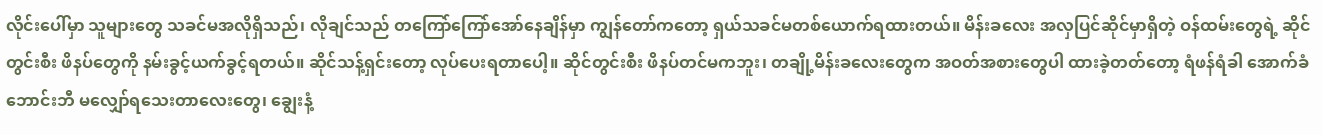လိုင်းပေါ်မှာ သူများတွေ သခင်မအလိုရှိသည်၊ လိုချင်သည် တကြော်ကြော်အော်နေချိန်မှာ ကျွန်တော်ကတော့ ရှယ်သခင်မတစ်ယောက်ရထားတယ်။ မိန်းခလေး အလှပြင်ဆိုင်မှာရှိတဲ့ ဝန်ထမ်းတွေရဲ့ ဆိုင်တွင်းစီး ဖိနပ်တွေကို နမ်းခွင့်ယက်ခွင့်ရတယ်။ ဆိုင်သန့်ရှင်းတော့ လုပ်ပေးရတာပေါ့။ ဆိုင်တွင်းစီး ဖိနပ်တင်မကဘူး၊ တချို့မိန်းခလေးတွေက အဝတ်အစားတွေပါ ထားခဲ့တတ်တော့ ရံဖန်ရံခါ အောက်ခံဘောင်းဘီ မလျှော်ရသေးတာလေးတွေ၊ ချွေးနံ့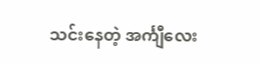သင်းနေတဲ့ အင်္ကျီလေး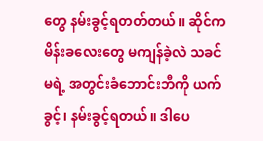တွေ နမ်းခွင့်ရတတ်တယ်။ ဆိုင်က မိန်းခလေးတွေ မကျန်ခဲ့လဲ သခင်မရဲ့ အတွင်းခံဘောင်းဘီကို ယက်ခွင့်၊ နမ်းခွင့်ရတယ်။ ဒါပေ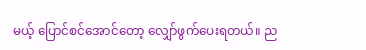မယ့် ပြောင်စင်အောင်တော့ လျှော်ဖွက်ပေးရတယ်။ ည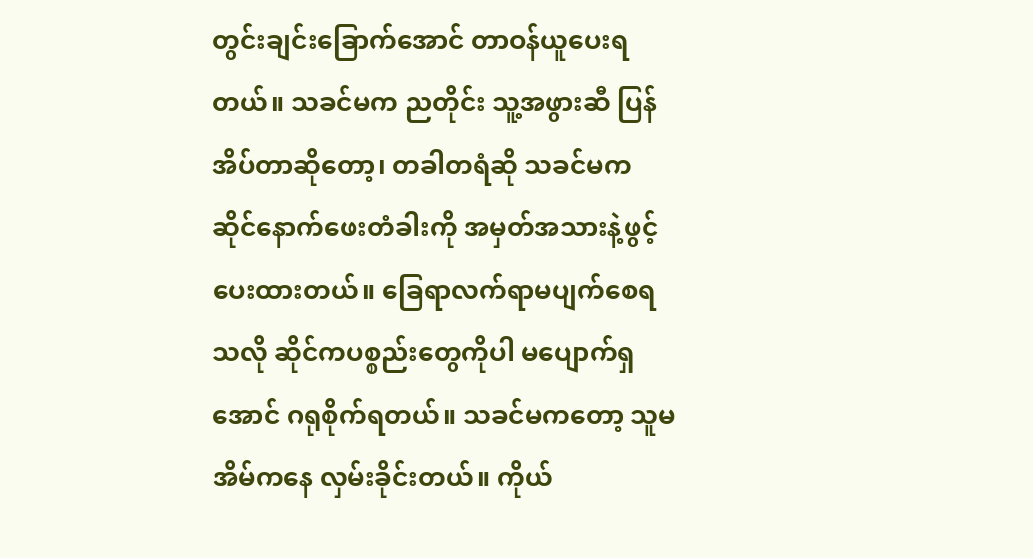တွင်းချင်းခြောက်အောင် တာဝန်ယူပေးရတယ်။ သခင်မက ညတိုင်း သူ့အဖွားဆီ ပြန်အိပ်တာဆိုတော့၊ တခါတရံဆို သခင်မက ဆိုင်နောက်ဖေးတံခါးကို အမှတ်အသားနဲ့ဖွင့်ပေးထားတယ်။ ခြေရာလက်ရာမပျက်စေရသလို ဆိုင်ကပစ္စည်းတွေကိုပါ မပျောက်ရှအောင် ဂရုစိုက်ရတယ်။ သခင်မကတော့ သူမအိမ်ကနေ လှမ်းခိုင်းတယ်။ ကိုယ်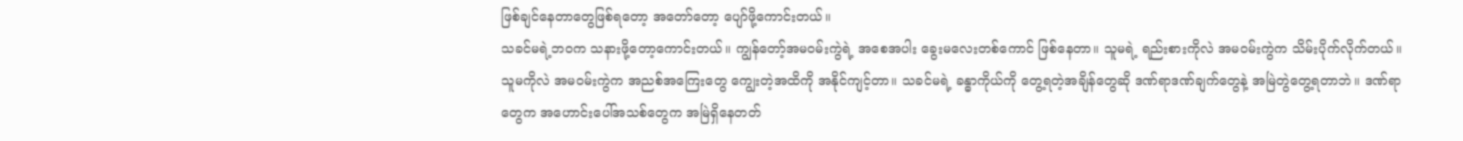ဖြစ်ချင်နေတာတွေဖြစ်ရတော့ အတော်တော့ ပျော်ဖို့ကောင်းတယ်။
သခင်မရဲ့ဘဝက သနားဖို့တော့ကောင်းတယ်။ ကျွန်တော့်အမဝမ်းကွဲရဲ့ အစေအပါး ခွေးမလေးတစ်ကောင် ဖြစ်နေတာ။ သူမရဲ့ ရည်းစားကိုလဲ အမဝမ်းကွဲက သိမ်းပိုက်လိုက်တယ်။ သူမကိုလဲ အမဝမ်းကွဲက အညစ်အကြေးတွေ ကျွေးတဲ့အထိကို အနိုင်ကျင့်တာ။ သခင်မရဲ့ ခန္ဓာကိုယ်ကို တွေ့ရတဲ့အချိန်တွေဆို ဒဏ်ရာဒဏ်ချက်တွေနဲ့ အမြဲတွဲတွေ့ရတာဘဲ။ ဒဏ်ရာတွေက အဟောင်းပေါ်အသစ်တွေက အမြဲရှိနေတတ်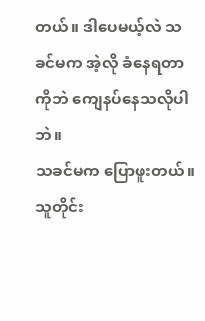တယ်။ ဒါပေမယ့်လဲ သခင်မက အဲ့လို ခံနေရတာကိုဘဲ ကျေနပ်နေသလိုပါဘဲ။
သခင်မက ပြောဖူးတယ်။ သူတိုင်း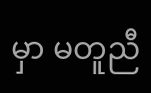မှာ မတူညီ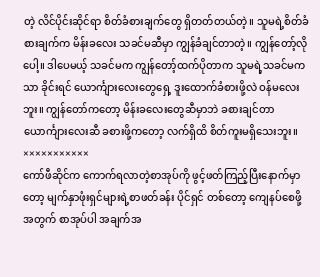တဲ့ လိင်ပိုင်းဆိုင်ရာ စိတ်ခံစားချက်တွေ ရှိတတ်တယ်တဲ့။ သူမရဲ့စိတ်ခံစားချက်က မိန်းခလေး သခင်မဆီမှာ ကျွန်ခံချင်တာတဲ့။ ကျွန်တော့်လိုပေါ့။ ဒါပေမယ့် သခင်မက ကျွန်တော့်ထက်ပိုတာက သူမရဲ့သခင်မကသာ ခိုင်းရင် ယောင်္ကျားလေးတွေရှေ့ ဒူးထောက်ခံစားဖို့လဲ ဝန်မလေးဘူး။ ကျွန်တော်ကတော့ မိန်းခလေးတွေဆီမှာဘဲ ခစားချင်တာ ယောင်္ကျားလေးဆီ ခစားဖို့ကတော့ လက်ရှိထိ စိတ်ကူးမရှိသေးဘူး။
×××××××××××
ကော်ဖီဆိုင်က ကောက်ရလာတဲ့စာအုပ်ကို ဖွင့်ဖတ်ကြည့်ပြီးနောက်မှာတော့ မျက်နှာဖုံးရှင်များရဲ့စာဖတ်ခန်း ပိုင်ရှင် တစ်တော့ ကျေနပ်စေဖို့အတွက် စာအုပ်ပါ အချက်အ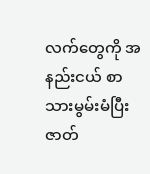လက်တွေကို အနည်းငယ် စာသားမွမ်းမံပြီး ဇာတ်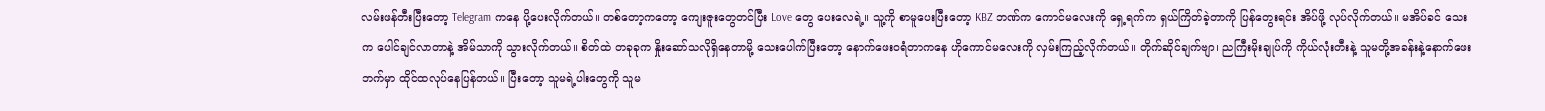လမ်းဖန်တီးပြီးတော့ Telegram ကနေ ပို့ပေးလိုက်တယ်။ တစ်တော့ကတော့ ကျေးဇူးတွေတင်ပြီး Love တွေ ပေးလေရဲ့။ သူ့ကို စာမူပေးပြီးတော့ KBZ ဘဏ်က ကောင်မလေးကို ရှေ့ရက်က ရှယ်ကြိတ်ခဲ့တာကို ပြန်တွေးရင်း အိပ်ဖို့ လုပ်လိုက်တယ်။ မအိပ်ခင် သေးက ပေါင်ချင်လာတာနဲ့ အိမ်သာကို သွားလိုက်တယ်။ စိတ်ထဲ တခုခုက နှိုးဆော်သလိုရှိနေတာမို့ သေးပေါက်ပြီးတော့ နောက်ဖေးဝရံတာကနေ ဟိုကောင်မလေးကို လှမ်းကြည့်လိုက်တယ်။ တိုက်ဆိုင်ချက်ဗျာ၊ ညကြီးမိုးချုပ်ကို ကိုယ်လုံးတီးနဲ့ သူမတို့အခန်းနဲ့နောက်ဖေးဘက်မှာ ထိုင်ထလုပ်နေပြန်တယ်။ ပြီးတော့ သူမရဲ့ပါးတွေကို သူမ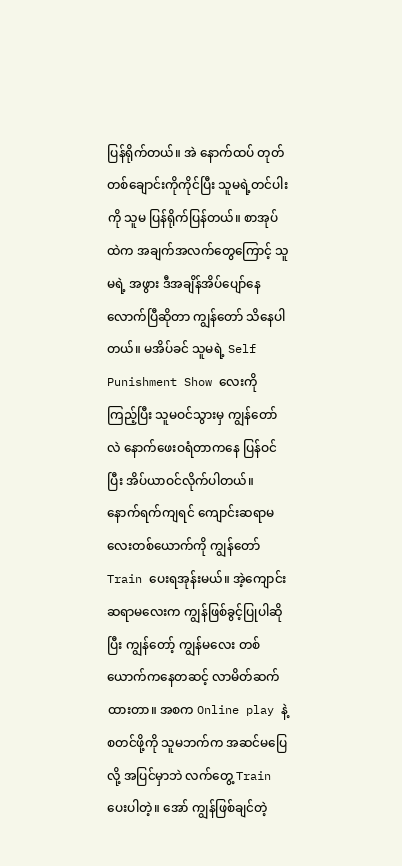ပြန်ရိုက်တယ်။ အဲ နောက်ထပ် တုတ်တစ်ချောင်းကိုကိုင်ပြီး သူမရဲ့တင်ပါးကို သူမ ပြန်ရိုက်ပြန်တယ်။ စာအုပ်ထဲက အချက်အလက်တွေကြောင့် သူမရဲ့ အဖွား ဒီအချိန်အိပ်ပျော်နေလောက်ပြီဆိုတာ ကျွန်တော် သိနေပါတယ်။ မအိပ်ခင် သူမရဲ့ Self Punishment Show လေးကို ကြည့်ပြီး သူမဝင်သွားမှ ကျွန်တော်လဲ နောက်ဖေးဝရံတာကနေ ပြန်ဝင်ပြီး အိပ်ယာဝင်လိုက်ပါတယ်။ နောက်ရက်ကျရင် ကျောင်းဆရာမလေးတစ်ယောက်ကို ကျွန်တော် Train ပေးရအုန်းမယ်။ အဲ့ကျောင်းဆရာမလေးက ကျွန်ဖြစ်ခွင့်ပြုပါဆိုပြီး ကျွန်တော့် ကျွန်မလေး တစ်ယောက်ကနေတဆင့် လာမိတ်ဆက်ထားတာ။ အစက Online play နဲ့ စတင်ဖို့ကို သူမဘက်က အဆင်မပြေလို့ အပြင်မှာဘဲ လက်တွေ့ Train ပေးပါတဲ့။ အော် ကျွန်ဖြစ်ချင်တဲ့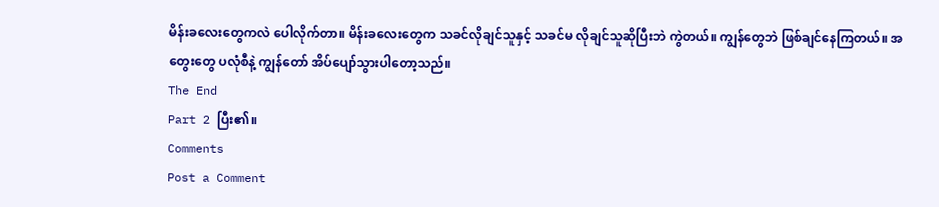မိန်းခလေးတွေကလဲ ပေါလိုက်တာ။ မိန်းခလေးတွေက သခင်လိုချင်သူနှင့် သခင်မ လိုချင်သူဆိုပြီးဘဲ ကွဲတယ်။ ကျွန်တွေဘဲ ဖြစ်ချင်နေကြတယ်။ အတွေးတွေ ပလုံစီနဲ့ ကျွန်တော် အိပ်ပျော်သွားပါတော့သည်။
The End
Part 2 ပြီး၏။
Comments
Post a Comment